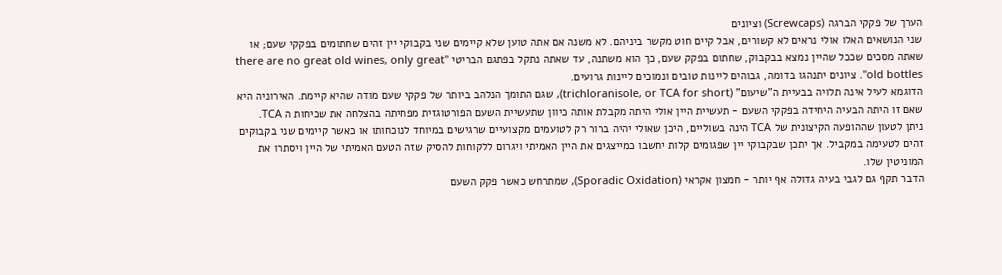הערך של פקקי הברגה (Screwcaps) וציונים
שני הנושאים האלו אולי נראים לא קשורים, אבל קיים חוט מקשר ביניהם. לא משנה אם אתה טוען שלא קיימים שני בקבוקי יין זהים שחתומים בפקקי שעם; או שאתה מסכים שככל שהיין נמצא בבקבוק, שחתום בפקק שעם, כך הוא משתנה, עד שאתה נתקל בפתגם הבריטי "there are no great old wines, only great old bottles". ציונים יתנהגו בדומה, גבוהים ליינות טובים ונמוכים ליינות גרועים.
הדוגמא לעיל אינה תלויה בבעיית ה"שיעום" (trichloranisole, or TCA for short), שגם התומך הנלהב ביותר של פקקי שעם מודה שהיא קיימת. האירוניה היא שאם זו היתה הבעיה היחידה בפקקי השעם - תעשיית היין אולי היתה מקבלת אותה כיוון שתעשיית השעם הפורטוגזית מפחיתה בהצלחה את שכיחות ה TCA.
ניתן לטעון שההופעה הקיצונית של TCA הינה בשוליים, היכן שאולי יהיה ברור רק לטועמים מקצועיים שרגישים במיוחד לנוכחותו או כאשר קיימים שני בקבוקים זהים לטעימה במקביל. אך יתכן שבקבוקי יין שפגומים קלות יחשבו כמייצגים את היין האמיתי ויגרום ללקוחות להסיק שזה הטעם האמיתי של היין ויסתרו את המוניטין שלו.
הדבר תקף גם לגבי בעיה גדולה אף יותר - חמצון אקראי (Sporadic Oxidation), שמתרחש כאשר פקק השעם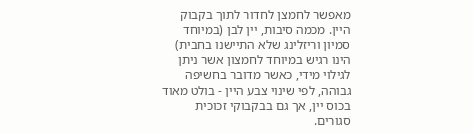מאפשר לחמצן לחדור לתוך בקבוק היין. מכמה סיבות, יין לבן (במיוחד סמיון וריזלינג שלא התיישנו בחבית) הינו רגיש במיוחד לחמצון אשר ניתן לגילוי מידי, כאשר מדובר בחשיפה גבוהה, לפי שינוי צבע היין - בולט מאוד בכוס יין, אך גם בבקבוקי זכוכית סגורים.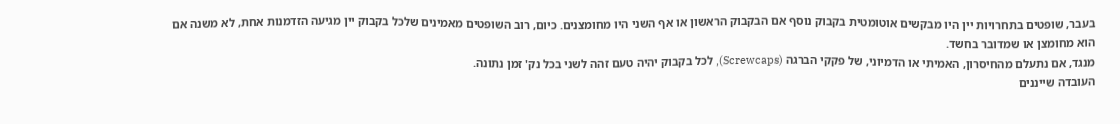בעבר, שופטים בתחרויות יין היו מבקשים אוטומטית בקבוק נוסף אם הבקבוק הראשון או אף השני היו מחומצנים. כיום, רוב השופטים מאמינים שלכל בקבוק יין מגיעה הזדמנות אחת, לא משנה אם הוא מחומצן או שמדובר בחשד.
מנגד, אם נתעלם מהחיסרון, האמיתי או הדמיוני, של פקקי הברגה (Screwcaps), לכל בקבוק יהיה טעם זהה לשני בכל נק' זמן נתונה.
העובדה שייננים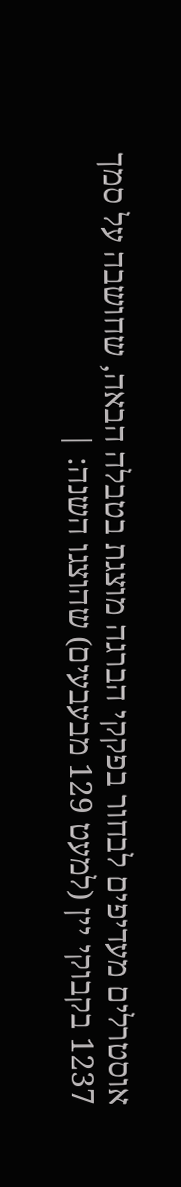אוסטרלים מעדיפים לבחור בפקקי הברגה מוצגת בטבלה הבאה, שחושבה על סמך 1237 בקבוקי יין (למעט 129 מבעבעים) שהוצגו השנה: |